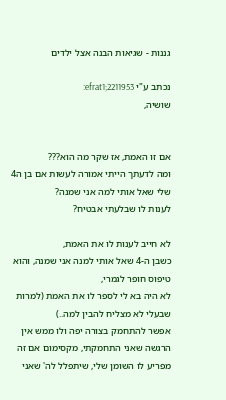גננות - שגיאות הבנה אצל ילדים

נכתב ע"י efrat1;2211953:
שושיה,


אם זו האמת, אז שקר מה הוא???
ומה לדעתך הייתי אמורה לעשות אם בן ה4 שלי שאל אותי למה אני שמנה?
לענות לו שבלעתי אבטיח?

לא חייב לענות לו את האמת,
כשבן ה-4 שאל אותי למנה אני שמנה, והוא טיפוס חופר לגמרי,
לא היה בא לי לספר לו את האמת (למרות שבעלי לא מצליח להבין למה..)
אפשר להתחמק בצורה יפה ולו ממש אין הרגשה שאני התחמקתי, מקסימום אם זה מפריע לו השומן שלי, שיתפלל לה' שאני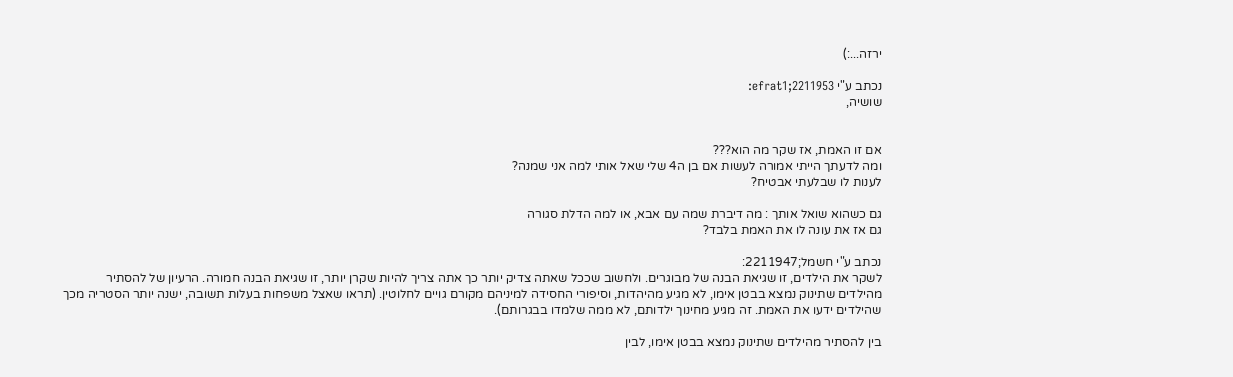ירזה...:)

נכתב ע"י efrat1;2211953:
שושיה,


אם זו האמת, אז שקר מה הוא???
ומה לדעתך הייתי אמורה לעשות אם בן ה4 שלי שאל אותי למה אני שמנה?
לענות לו שבלעתי אבטיח?

גם כשהוא שואל אותך : מה דיברת שמה עם אבא, או למה הדלת סגורה
גם אז את עונה לו את האמת בלבד?

נכתב ע"י חשמל;2211947:
לשקר את הילדים, זו שגיאת הבנה של מבוגרים. ולחשוב שככל שאתה צדיק יותר כך אתה צריך להיות שקרן יותר, זו שגיאת הבנה חמורה. הרעיון של להסתיר מהילדים שתינוק נמצא בבטן אימו, לא מגיע מהיהדות, וסיפורי החסידה למיניהם מקורם גויים לחלוטין. (תראו שאצל משפחות בעלות תשובה, ישנה יותר הסטריה מכך שהילדים ידעו את האמת. זה מגיע מחינוך ילדותם, לא ממה שלמדו בבגרותם).

בין להסתיר מהילדים שתינוק נמצא בבטן אימו, לבין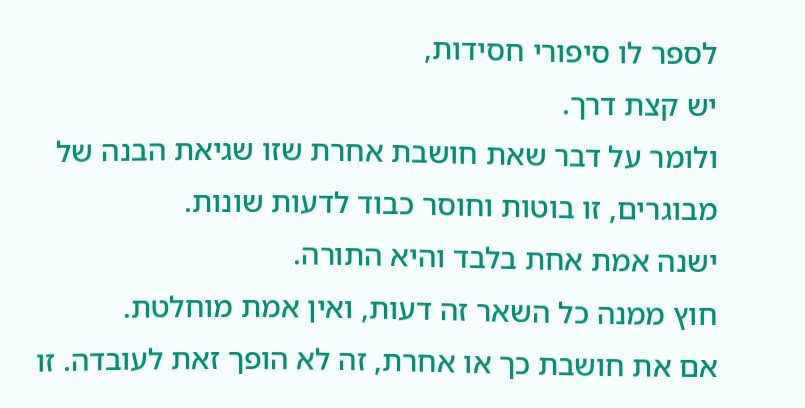לספר לו סיפורי חסידות,
יש קצת דרך.
ולומר על דבר שאת חושבת אחרת שזו שגיאת הבנה של מבוגרים, זו בוטות וחוסר כבוד לדעות שונות.
ישנה אמת אחת בלבד והיא התורה.
חוץ ממנה כל השאר זה דעות, ואין אמת מוחלטת.
אם את חושבת כך או אחרת, זה לא הופך זאת לעובדה. זו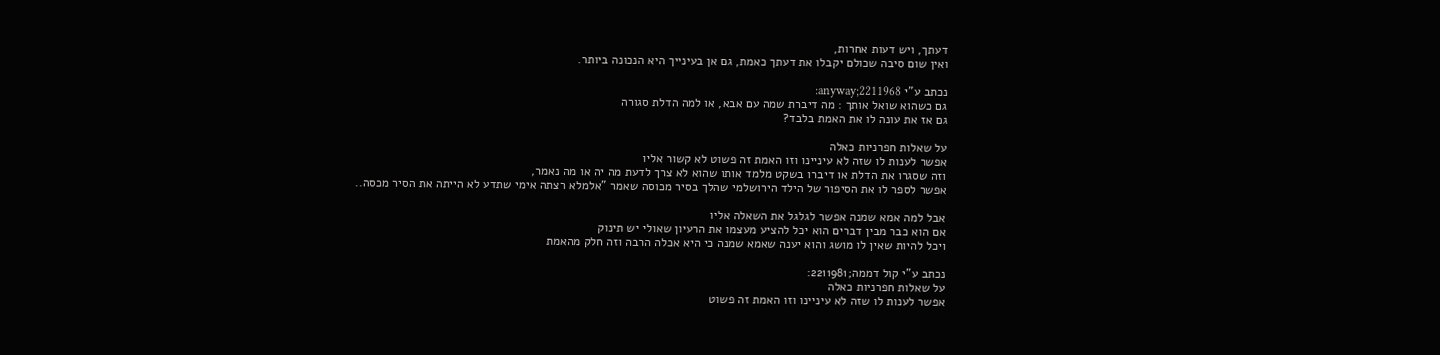דעתך, ויש דעות אחרות,
ואין שום סיבה שכולם יקבלו את דעתך כאמת, גם אן בעינייך היא הנכונה ביותר.

נכתב ע"י anyway;2211968:
גם כשהוא שואל אותך : מה דיברת שמה עם אבא, או למה הדלת סגורה
גם אז את עונה לו את האמת בלבד?

על שאלות חפרניות כאלה
אפשר לענות לו שזה לא עיניינו וזו האמת זה פשוט לא קשור אליו
וזה שסגרו את הדלת או דיברו בשקט מלמד אותו שהוא לא צרך לדעת מה יה או מה נאמר,
אפשר לספר לו את הסיפור של הילד הירושלמי שהלך בסיר מכוסה שאמר "אלמלא רצתה אימי שתדע לא הייתה את הסיר מכסה..

אבל למה אמא שמנה אפשר לגלגל את השאלה אליו
אם הוא כבר מבין דברים הוא יכל להציע מעצמו את הרעיון שאולי יש תינוק
ויכל להיות שאין לו מושג והוא יענה שאמא שמנה כי היא אכלה הרבה וזה חלק מהאמת

נכתב ע"י קול דממה;2211981:
על שאלות חפרניות כאלה
אפשר לענות לו שזה לא עיניינו וזו האמת זה פשוט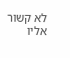לא קשור אליו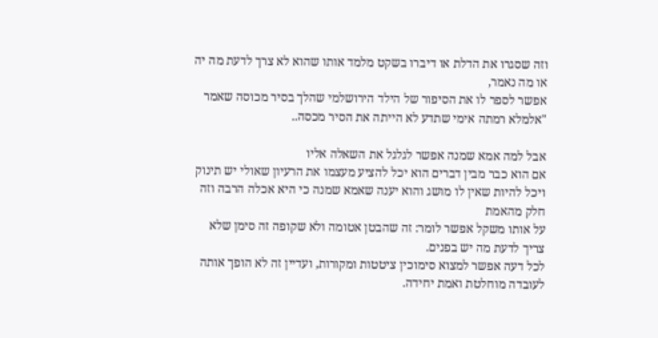וזה שסגרו את הדלת או דיברו בשקט מלמד אותו שהוא לא צרך לדעת מה יה או מה נאמר,
אפשר לספר לו את הסיפור של הילד הירושלמי שהלך בסיר מכוסה שאמר "אלמלא רמתה אימי שתדע לא הייתה את הסיר מכסה..

אבל למה אמא שמנה אפשר לגלגל את השאלה אליו
אם הוא כבר מבין דברים הוא יכל להציע מעצמו את הרעיון שאולי יש תינוק
ויכל להיות שאין לו מושג והוא יענה שאמא שמנה כי היא אכלה הרבה וזה חלק מהאמת
על אותו משקל אפשר לומר: זה שהבטן אטומה ולא שקופה זה סימן שלא צריך לדעת מה יש בפנים.
לכל דעה אפשר למצוא סימוכין ציטטות ומקורות, ועדיין זה לא הופך אותה לעובדה מוחלטת ואמת יחידה.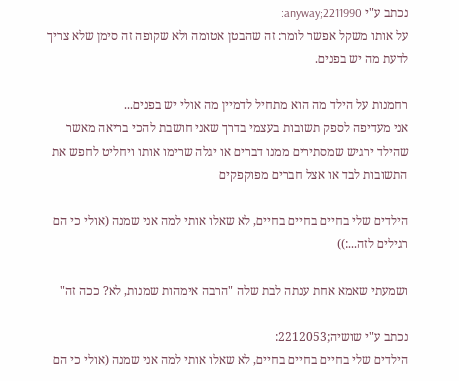נכתב ע"י anyway;2211990:
על אותו משקל אפשר לומר: זה שהבטן אטומה ולא שקופה זה סימן שלא צריך לדעת מה יש בפנים.

רחמנות על הילד מה הוא מתחיל לדמיין מה אולי יש בפנים...
אני מעדיפה לספק תשובות בעצמי בדרך שאני חושבת להכי בריאה מאשר שהילד ירגיש שמסתירים ממנו דברים או יגלה שרימו אותו ויחליט לחפש את התשובות לבד או אצל חברים מפוקפקים

הילדים שלי בחיים בחיים בחיים, לא שאלו אותי למה אני שמנה (אולי כי הם רגילים לזה...:))

ושמעתי שאמא אחת ענתה לבת שלה "הרבה אימהות שמנות, לא? ככה זה"

נכתב ע"י שושיה;2212053:
הילדים שלי בחיים בחיים בחיים, לא שאלו אותי למה אני שמנה (אולי כי הם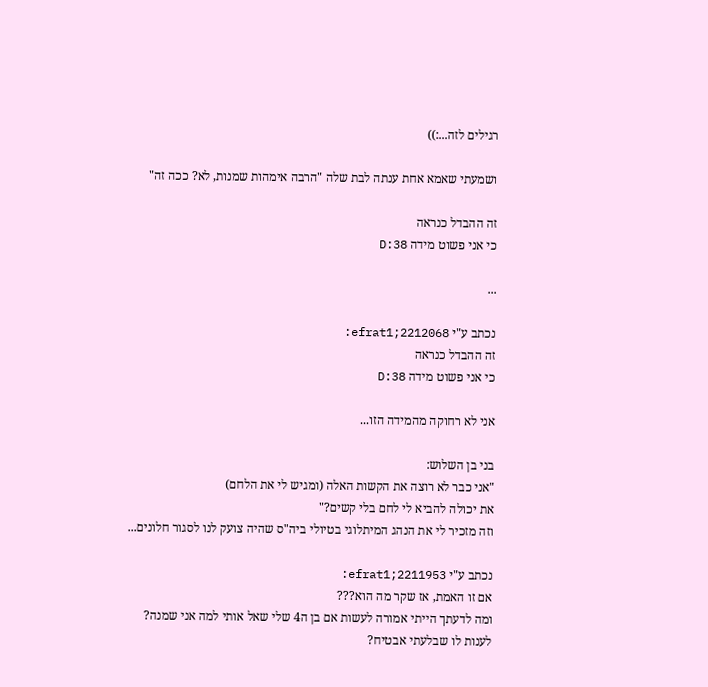רגילים לזה...:))

ושמעתי שאמא אחת ענתה לבת שלה "הרבה אימהות שמנות, לא? ככה זה"

זה ההבדל כנראה
כי אני פשוט מידה 38:D

...

נכתב ע"י efrat1;2212068:
זה ההבדל כנראה
כי אני פשוט מידה 38:D

אני לא רחוקה מהמידה הזו...

בני בן השלוש:
"אני כבר לא רוצה את הקשות האלה (ומגיש לי את הלחם)
את יכולה להביא לי לחם בלי קשים?"
וזה מזכיר לי את הנהג המיתלוגי בטיולי ביה"ס שהיה צועק לנו לסגור חלונים...

נכתב ע"י efrat1;2211953:
אם זו האמת, אז שקר מה הוא???
ומה לדעתך הייתי אמורה לעשות אם בן ה4 שלי שאל אותי למה אני שמנה?
לענות לו שבלעתי אבטיח?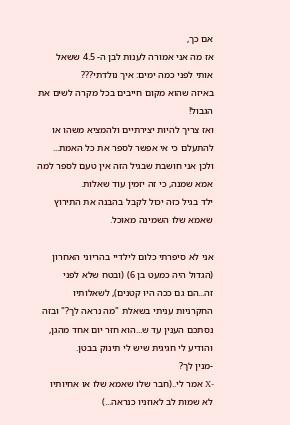אם כך,
אז מה אני אמורה לענות לבן ה- 4.5 ששאל אותי לפני כמה ימים: איך נולדתי???
באיזה שהוא מקום חייבים בכל מקרה לשים את הגבול!
ואז צריך להיות יצירתיים ולהמציא משהו או להתעלם כי אי אפשר לספר את כל האמת...
ולכן אני חושבת שבגיל הזה אין טעם לספר למה אמא שמנה, כי זה יזמין עוד שאלות.
ילד בגיל כזה יכול לקבל בהבנה את התירוץ שאמא שלו השמינה מאוכל.

אני לא סיפרתי כלום לילדיי בהריוני האחרון (הגדול היה כמעט בן 6) (ובטח שלא לפני זה...הם גם ככה היו קטנים), לשאלותיו החקרניות עניתי בשאלת "מה נראה לך?" ובזה נסתכם הענין עד ש...הוא חזר יום אחד מהגן, והודיע לי חגיגית שיש לי תינוק בבטן.
-מנין לך?
-X אמר לי..(חבר שלו שאמא שלו או אחיותיו לא שמות לב לאוזניו כנראה...)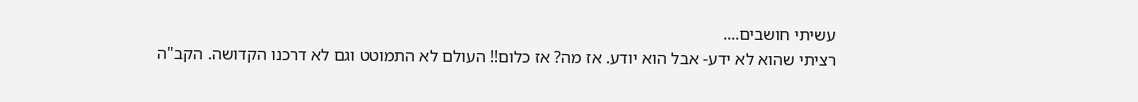עשיתי חושבים....
רציתי שהוא לא ידע- אבל הוא יודע. אז מה? אז כלום!! העולם לא התמוטט וגם לא דרכנו הקדושה. הקב"ה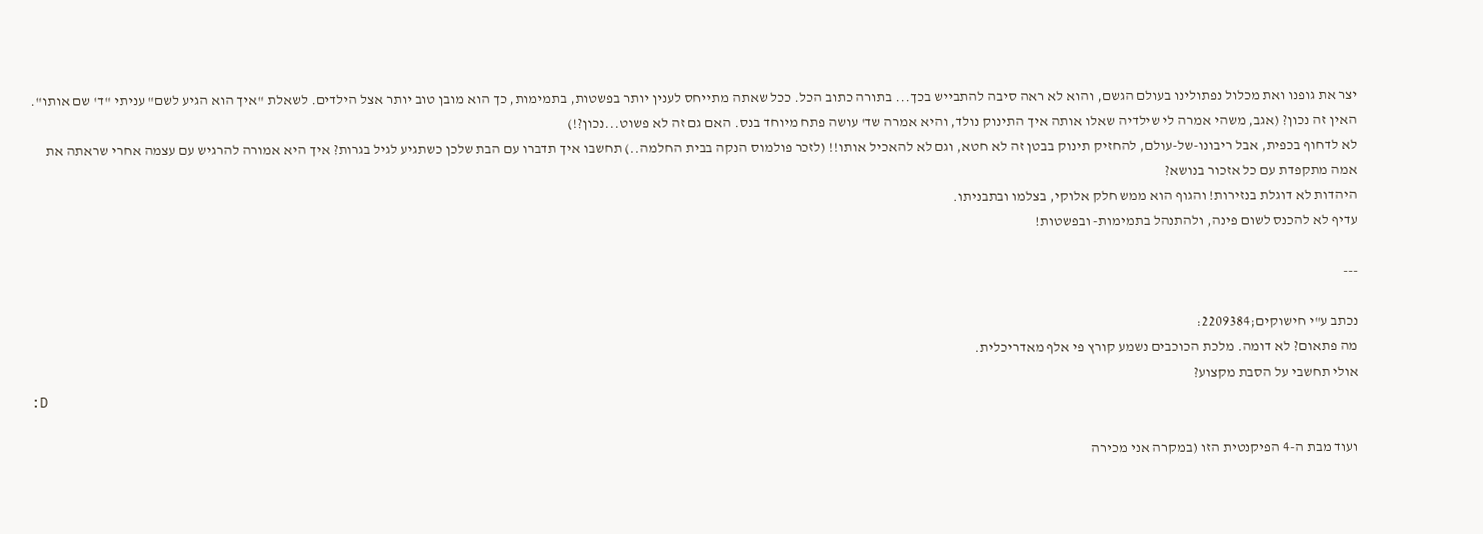יצר את גופנו ואת מכלול נפתולינו בעולם הגשם, והוא לא ראה סיבה להתבייש בכך... בתורה כתוב הכל. ככל שאתה מתייחס לענין יותר בפשטות, בתמימות, כך הוא מובן טוב יותר אצל הילדים. לשאלת "איך הוא הגיע לשם" עניתי "ד' שם אותו". האין זה נכון? (אגב, משהי אמרה לי שילדיה שאלו אותה איך התינוק נולד, והיא אמרה שד' עושה פתח מיוחד בנס. האם גם זה לא פשוט...נכון?!)
לא לדחוף בכפית, אבל ריבונו-של-עולם, להחזיק תינוק בבטן זה לא חטא, וגם לא להאכיל אותו!! (לזכר פולמוס הנקה בבית החלמה..) תחשבו איך תדברו עם הבת שלכן כשתגיע לגיל בגרות? איך היא אמורה להרגיש עם עצמה אחרי שראתה את אמה מתקפדת עם כל אזכור בנושא?
היהדות לא דוגלת בנזירות! והגוף הוא ממש חלק אלוקי, בצלמו ובתבניתו.
עדיף לא להכנס לשום פינה, ולהתנהל בתמימות- ובפשטות!

---

נכתב ע"י חישוקים;2209384:
מה פתאום? לא דומה. מלכת הכוכבים נשמע קורץ פי אלף מאדריכלית.
אולי תחשבי על הסבת מקצוע?
:D

ועוד מבת ה-4 הפיקנטית הזו (במקרה אני מכירה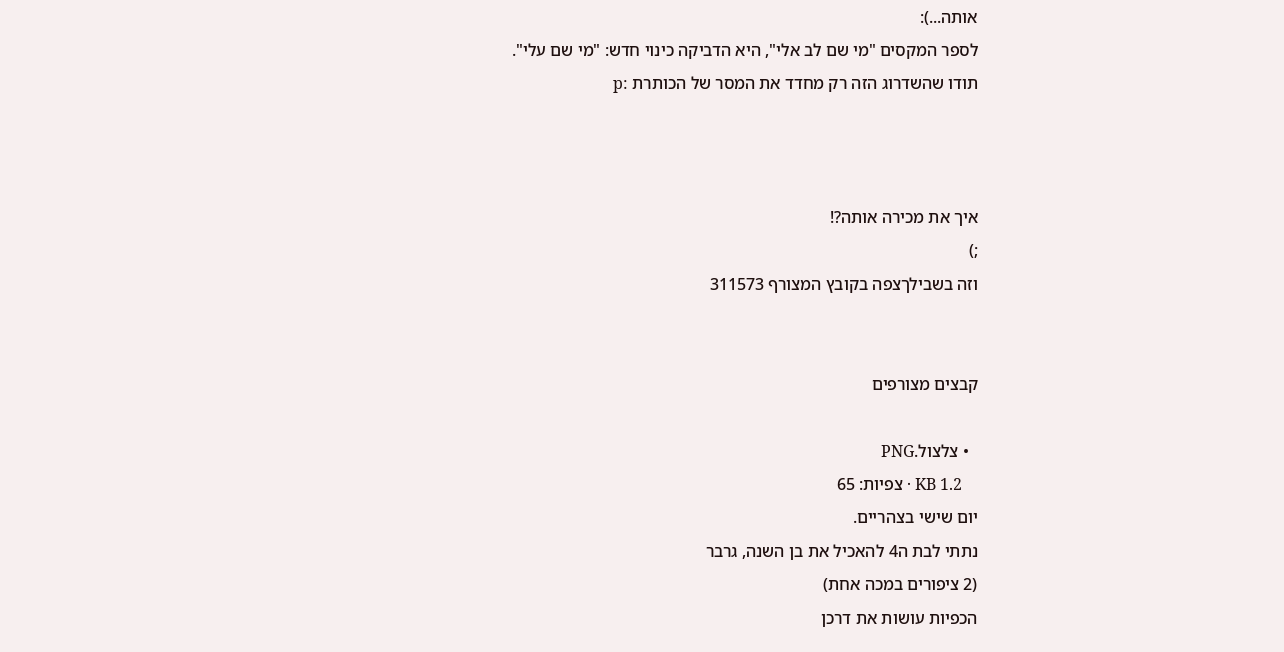אותה...):
לספר המקסים "מי שם לב אלי", היא הדביקה כינוי חדש: "מי שם עלי".
תודו שהשדרוג הזה רק מחדד את המסר של הכותרת :p



איך את מכירה אותה?!
;)
וזה בשבילךצפה בקובץ המצורף 311573


קבצים מצורפים

  • צלצול.PNG
    KB 1.2 · צפיות: 65
יום שישי בצהריים.
נתתי לבת ה4 להאכיל את בן השנה, גרבר
(2 ציפורים במכה אחת)
הכפיות עושות את דרכן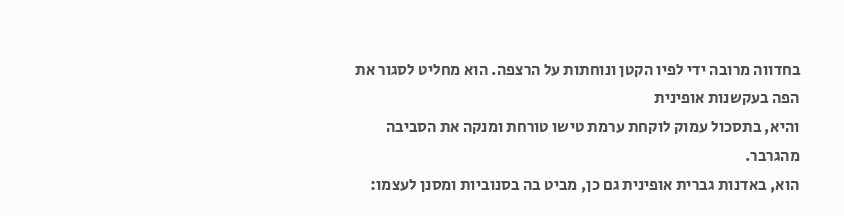בחדווה מרובה ידי לפיו הקטן ונוחתות על הרצפה. הוא מחליט לסגור את הפה בעקשנות אופינית
והיא, בתסכול עמוק לוקחת ערמת טישו טורחת ומנקה את הסביבה מהגרבר.
הוא, באדנות גברית אופינית גם כן, מביט בה בסנוביות ומסנן לעצמו: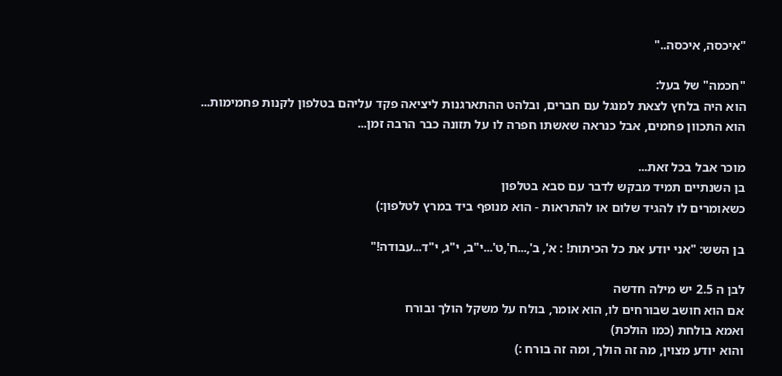"איכסה, איכסה.."

"חכמה" של בעל:
הוא היה בלחץ לצאת למנגל עם חברים, ובלהט ההתארגנות ליציאה פקד עליהם בטלפון לקנות פחמימות... הוא התכוון פחמים, אבל כנראה שאשתו חפרה לו על תזונה כבר הרבה זמן...

מוכר אבל בכל זאת...
בן השנתיים תמיד מבקש לדבר עם סבא בטלפון
כשאומרים לו להגיד שלום או להתראות - הוא מנופף ביד במרץ לטלפון:)

בן השש: "אני יודע את כל הכיתות! : א', ב',...ח',ט'...י"ב, י"ג, י"ד...עבודה!"

לבן ה 2.5 יש מילה חדשה
אם הוא חושב שבורחים לו, הוא אומר, בולח על משקל הולך ובורח
ואמא בולחת (כמו הולכת)
והוא יודע מצוין, מה זה הולך, ומה זה בורח :)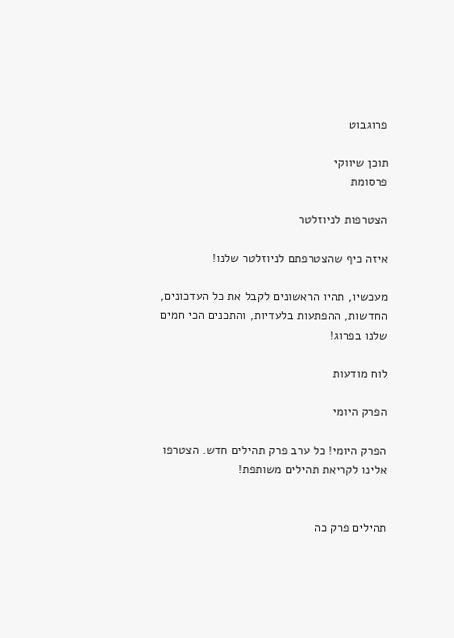פרוגבוט

תוכן שיווקי
פרסומת

הצטרפות לניוזלטר

איזה כיף שהצטרפתם לניוזלטר שלנו!

מעכשיו, תהיו הראשונים לקבל את כל העדכונים, החדשות, ההפתעות בלעדיות, והתכנים הכי חמים שלנו בפרוג!

לוח מודעות

הפרק היומי

הפרק היומי! כל ערב פרק תהילים חדש. הצטרפו אלינו לקריאת תהילים משותפת!


תהילים פרק כה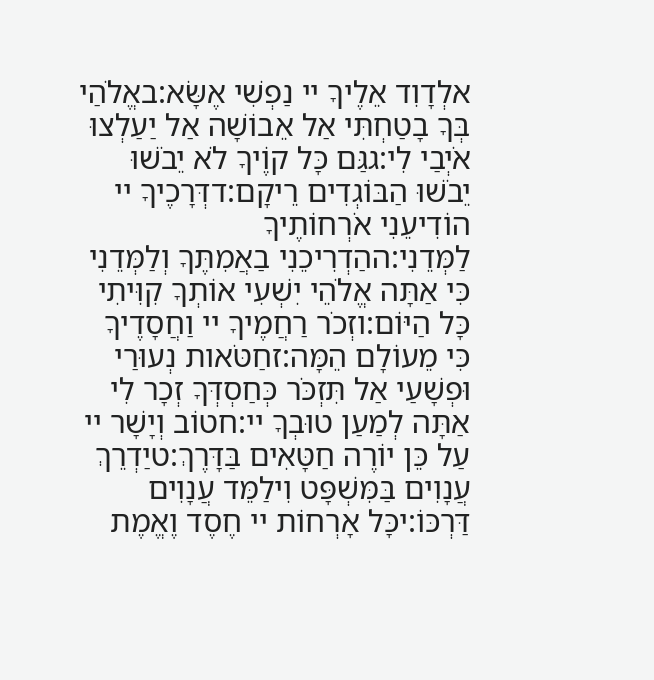אלְדָוִד אֵלֶיךָ יי נַפְשִׁי אֶשָּׂא:באֱלֹהַי בְּךָ בָטַחְתִּי אַל אֵבוֹשָׁה אַל יַעַלְצוּ אֹיְבַי לִי:גגַּם כָּל קוֶֹיךָ לֹא יֵבֹשׁוּ יֵבֹשׁוּ הַבּוֹגְדִים רֵיקָם:דדְּרָכֶיךָ יי הוֹדִיעֵנִי אֹרְחוֹתֶיךָ לַמְּדֵנִי:ההַדְרִיכֵנִי בַאֲמִתֶּךָ וְלַמְּדֵנִי כִּי אַתָּה אֱלֹהֵי יִשְׁעִי אוֹתְךָ קִוִּיתִי כָּל הַיּוֹם:וזְכֹר רַחֲמֶיךָ יי וַחֲסָדֶיךָ כִּי מֵעוֹלָם הֵמָּה:זחַטֹּאות נְעוּרַי וּפְשָׁעַי אַל תִּזְכֹּר כְּחַסְדְּךָ זְכָר לִי אַתָּה לְמַעַן טוּבְךָ יי:חטוֹב וְיָשָׁר יי עַל כֵּן יוֹרֶה חַטָּאִים בַּדָּרֶךְ:טיַדְרֵךְ עֲנָוִים בַּמִּשְׁפָּט וִילַמֵּד עֲנָוִים דַּרְכּוֹ:יכָּל אָרְחוֹת יי חֶסֶד וֶאֱמֶת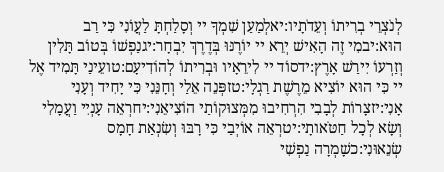לְנֹצְרֵי בְרִיתוֹ וְעֵדֹתָיו:יאלְמַעַן שִׁמְךָ יי וְסָלַחְתָּ לַעֲוֹנִי כִּי רַב הוּא:יבמִי זֶה הָאִישׁ יְרֵא יי יוֹרֶנּוּ בְּדֶרֶךְ יִבְחָר:יגנַפְשׁוֹ בְּטוֹב תָּלִין וְזַרְעוֹ יִירַשׁ אָרֶץ:ידסוֹד יי לִירֵאָיו וּבְרִיתוֹ לְהוֹדִיעָם:טועֵינַי תָּמִיד אֶל יי כִּי הוּא יוֹצִיא מֵרֶשֶׁת רַגְלָי:טזפְּנֵה אֵלַי וְחָנֵּנִי כִּי יָחִיד וְעָנִי אָנִי:יזצָרוֹת לְבָבִי הִרְחִיבוּ מִמְּצוּקוֹתַי הוֹצִיאֵנִי:יחרְאֵה עָנְיִי וַעֲמָלִי וְשָׂא לְכָל חַטֹּאותָי:יטרְאֵה אוֹיְבַי כִּי רָבּוּ וְשִׂנְאַת חָמָס שְׂנֵאוּנִי:כשָׁמְרָה נַפְשִׁי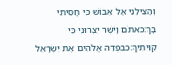וְהַצִּילֵנִי אַל אֵבוֹשׁ כִּי חָסִיתִי בָךְ:כאתֹּם וָיֹשֶׁר יִצְּרוּנִי כִּי קִוִּיתִיךָ:כבפְּדֵה אֱלֹהִים אֶת יִשְׂרָאֵל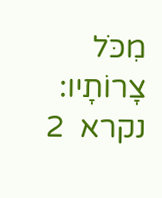מִכֹּל צָרוֹתָיו:
נקרא  2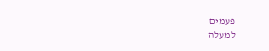פעמים
למעלה